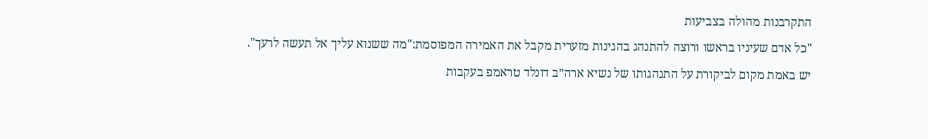התקרבנות מהולה בצביעות
"כל אדם שעיניו בראשו ורוצה להתנהג בהגינות מזערית מקבל את האמירה המפוסמת:"מה ששנוא עליך אל תעשה לרעך".
יש באמת מקום לביקורת על התנהגותו של נשיא ארה״ב דונלד טראמפ בעקבות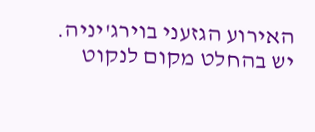האירוע הגזעני בוירג'יניה. יש בהחלט מקום לנקוט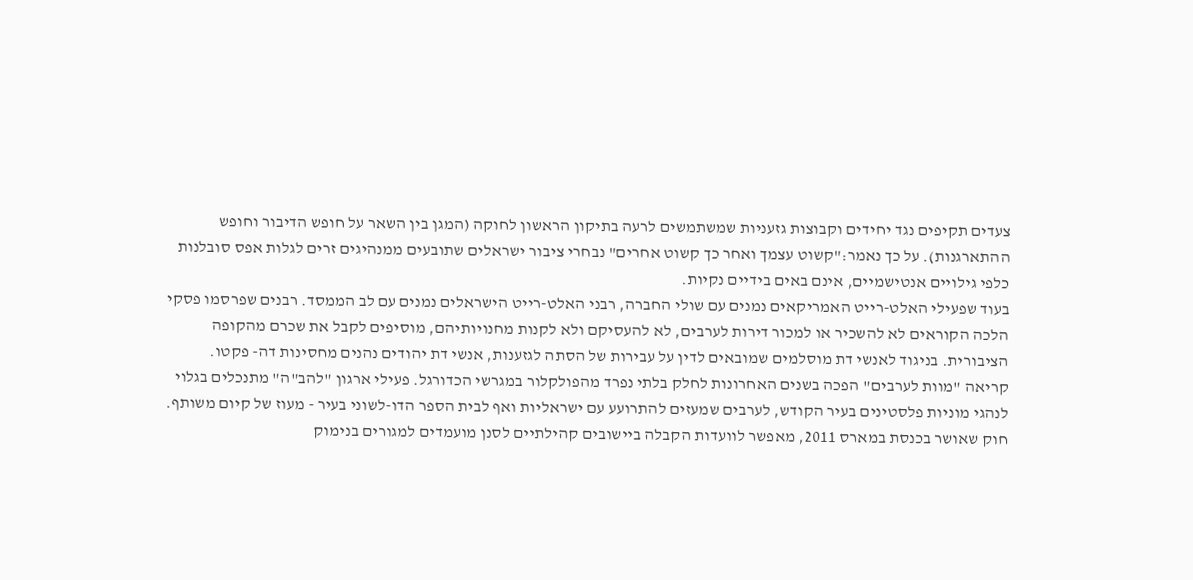צעדים תקיפים נגד יחידים וקבוצות גזעניות שמשתמשים לרעה בתיקון הראשון לחוקה (המגן בין השאר על חופש הדיבור וחופש ההתארגנות). על כך נאמר:"קשוט עצמך ואחר כך קשוט אחרים" נבחרי ציבור ישראלים שתובעים ממנהיגים זרים לגלות אפס סובלנות כלפי גילויים אנטישמיים, אינם באים בידיים נקיות.
בעוד שפעילי האלט-רייט האמריקאים נמנים עם שולי החברה, רבני האלט-רייט הישראלים נמנים עם לב הממסד. רבנים שפרסמו פסקי הלכה הקוראים לא להשכיר או למכור דירות לערבים, לא להעסיקם ולא לקנות מחנויותיהם, מוסיפים לקבל את שכרם מהקופה הציבורית. בניגוד לאנשי דת מוסלמים שמובאים לדין על עבירות של הסתה לגזענות, אנשי דת יהודים נהנים מחסינות דה- פקטו.
קריאה "מוות לערבים" הפכה בשנים האחרונות לחלק בלתי נפרד מהפולקלור במגרשי הכדורגל. פעילי ארגון "להב"ה" מתנכלים בגלוי לנהגי מוניות פלסטינים בעיר הקודש, לערבים שמעזים להתרועע עם ישראליות ואף לבית הספר הדו-לשוני בעיר - מעוז של קיום משותף. חוק שאושר בכנסת במארס 2011, מאפשר לוועדות הקבלה ביישובים קהילתיים לסנן מועמדים למגורים בנימוק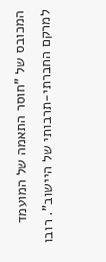המכובס של "חוסר התאמה של המועמד למרקם החברתי-תרבותי של היישוב". רובו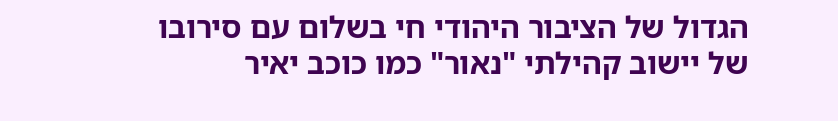הגדול של הציבור היהודי חי בשלום עם סירובו של יישוב קהילתי "נאור" כמו כוכב יאיר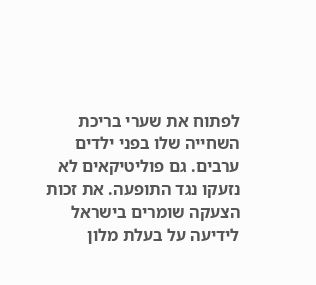לפתוח את שערי בריכת השחייה שלו בפני ילדים ערבים. גם פוליטיקאים לא נזעקו נגד התופעה. את זכות הצעקה שומרים בישראל לידיעה על בעלת מלון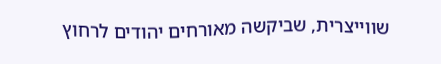שווייצרית, שביקשה מאורחים יהודים לרחוץ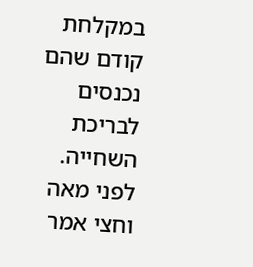במקלחת קודם שהם נכנסים לבריכת השחייה.
לפני מאה וחצי אמר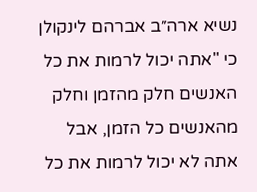נשיא ארה״ב אברהם לינקולן כי "אתה יכול לרמות את כל האנשים חלק מהזמן וחלק מהאנשים כל הזמן, אבל אתה לא יכול לרמות את כל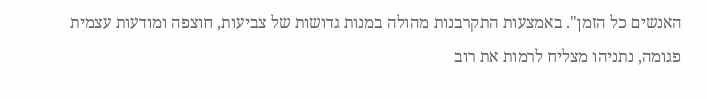האנשים כל הזמן". באמצעות התקרבנות מהולה במנות גדושות של צביעות, חוצפה ומודעות עצמית פגומה, נתניהו מצליח לרמות את רוב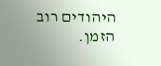היהודים רוב הזמן.